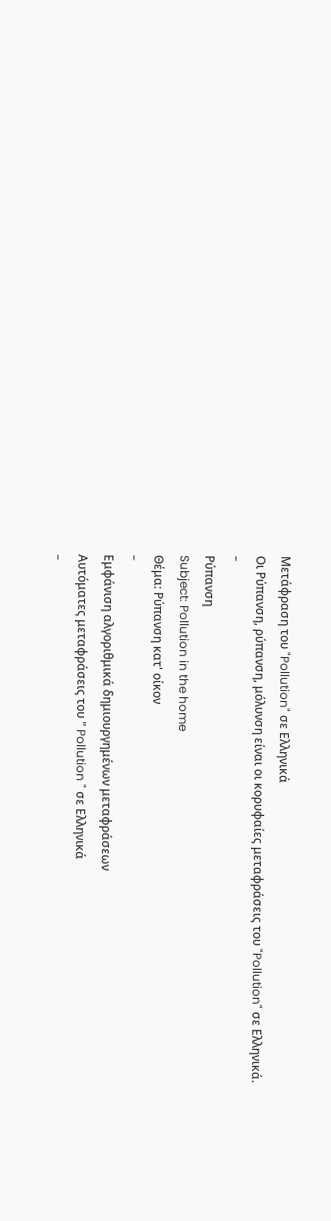Μετάφραση του "Pollution" σε Ελληνικά
Οι Ρύπανση, ρύπανση, μόλυνση είναι οι κορυφαίες μεταφράσεις του "Pollution" σε Ελληνικά.
-
Ρύπανση
Subject: Pollution in the home
Θέμα: Ρύπανση κατ' οίκον
-
Εμφάνιση αλγοριθμικά δημιουργημένων μεταφράσεων
Αυτόματες μεταφράσεις του " Pollution " σε Ελληνικά
-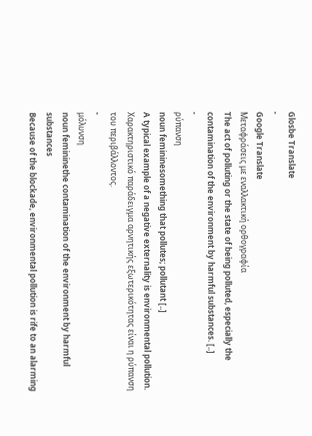Glosbe Translate
-
Google Translate
Μεταφράσεις με εναλλακτική ορθογραφία
The act of polluting or the state of being polluted, especially the contamination of the environment by harmful substances. [..]
-
ρύπανση
noun femininesomething that pollutes; pollutant [..]
A typical example of a negative externality is environmental pollution.
Χαρακτηριστικό παράδειγμα αρνητικής εξωτερικότητας είναι η ρύπανση του περιβάλλοντος.
-
μόλυνση
noun femininethe contamination of the environment by harmful substances
Because of the blockade, environmental pollution is rife to an alarming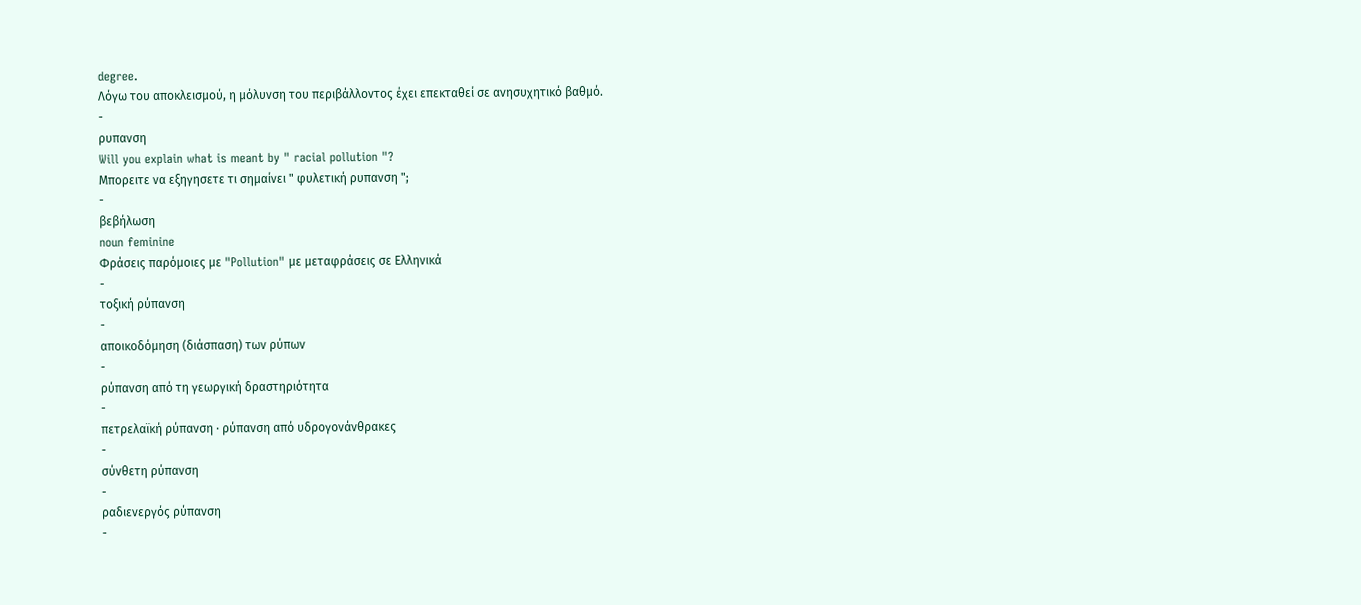degree.
Λόγω του αποκλεισμού, η μόλυνση του περιβάλλοντος έχει επεκταθεί σε ανησυχητικό βαθμό.
-
ρυπανση
Will you explain what is meant by " racial pollution "?
Μπορειτε να εξηγησετε τι σημαίνει " φυλετική ρυπανση ";
-
βεβήλωση
noun feminine
Φράσεις παρόμοιες με "Pollution" με μεταφράσεις σε Ελληνικά
-
τοξική ρύπανση
-
αποικοδόμηση (διάσπαση) των ρύπων
-
ρύπανση από τη γεωργική δραστηριότητα
-
πετρελαϊκή ρύπανση · ρύπανση από υδρογονάνθρακες
-
σύνθετη ρύπανση
-
ραδιενεργός ρύπανση
-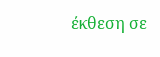έκθεση σε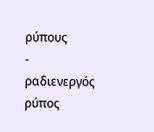ρύπους
-
ραδιενεργός ρύπος